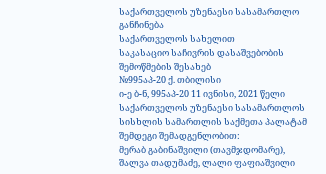საქართველოს უზენაესი სასამართლო
განჩინება
საქართველოს სახელით
საკასაციო საჩივრის დასაშვებობის
შემოწმების შესახებ
№995აპ-20 ქ. თბილისი
ი-ე ბ-ნ, 995აპ-20 11 ივნისი, 2021 წელი
საქართველოს უზენაესი სასამართლოს სისხლის სამართლის საქმეთა პალატამ შემდეგი შემადგენლობით:
მერაბ გაბინაშვილი (თავმჯდომარე),
შალვა თადუმაძე, ლალი ფაფიაშვილი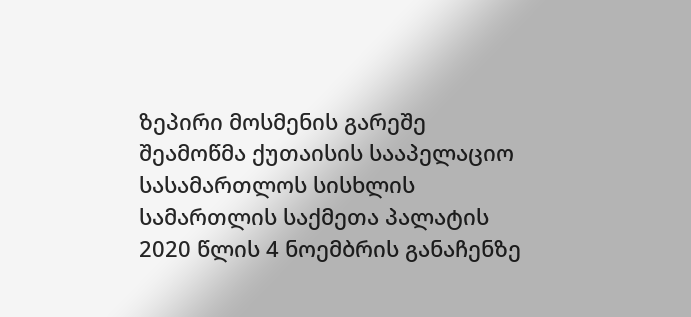ზეპირი მოსმენის გარეშე შეამოწმა ქუთაისის სააპელაციო სასამართლოს სისხლის სამართლის საქმეთა პალატის 2020 წლის 4 ნოემბრის განაჩენზე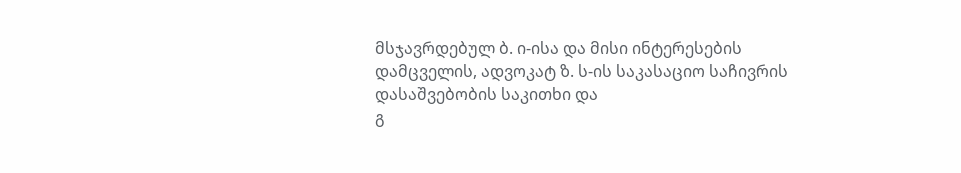მსჯავრდებულ ბ. ი-ისა და მისი ინტერესების დამცველის, ადვოკატ ზ. ს-ის საკასაციო საჩივრის დასაშვებობის საკითხი და
გ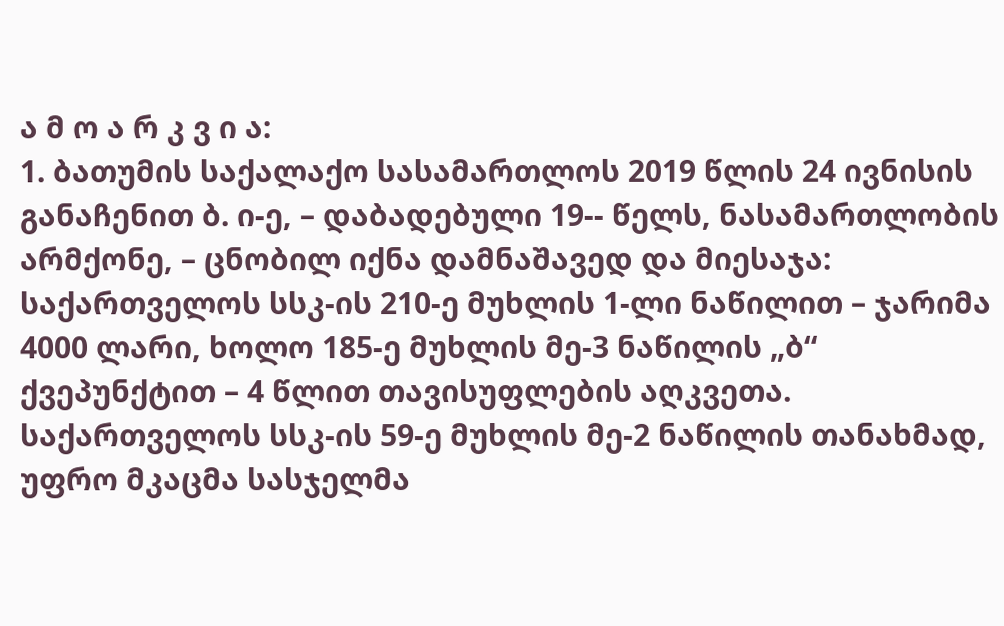ა მ ო ა რ კ ვ ი ა:
1. ბათუმის საქალაქო სასამართლოს 2019 წლის 24 ივნისის განაჩენით ბ. ი-ე, – დაბადებული 19-- წელს, ნასამართლობის არმქონე, – ცნობილ იქნა დამნაშავედ და მიესაჯა: საქართველოს სსკ-ის 210-ე მუხლის 1-ლი ნაწილით – ჯარიმა 4000 ლარი, ხოლო 185-ე მუხლის მე-3 ნაწილის „ბ“ ქვეპუნქტით – 4 წლით თავისუფლების აღკვეთა. საქართველოს სსკ-ის 59-ე მუხლის მე-2 ნაწილის თანახმად, უფრო მკაცმა სასჯელმა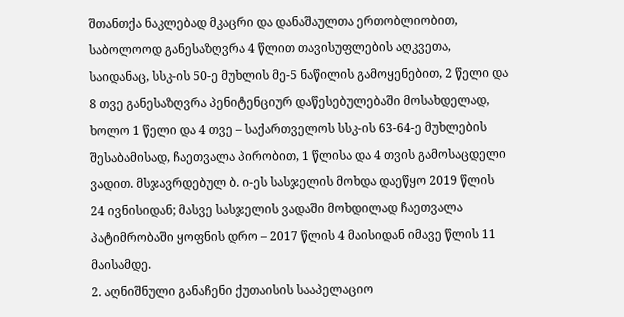შთანთქა ნაკლებად მკაცრი და დანაშაულთა ერთობლიობით, საბოლოოდ განესაზღვრა 4 წლით თავისუფლების აღკვეთა, საიდანაც, სსკ-ის 50-ე მუხლის მე-5 ნაწილის გამოყენებით, 2 წელი და 8 თვე განესაზღვრა პენიტენციურ დაწესებულებაში მოსახდელად, ხოლო 1 წელი და 4 თვე – საქართველოს სსკ-ის 63-64-ე მუხლების შესაბამისად, ჩაეთვალა პირობით, 1 წლისა და 4 თვის გამოსაცდელი ვადით. მსჯავრდებულ ბ. ი-ეს სასჯელის მოხდა დაეწყო 2019 წლის 24 ივნისიდან; მასვე სასჯელის ვადაში მოხდილად ჩაეთვალა პატიმრობაში ყოფნის დრო – 2017 წლის 4 მაისიდან იმავე წლის 11 მაისამდე.
2. აღნიშნული განაჩენი ქუთაისის სააპელაციო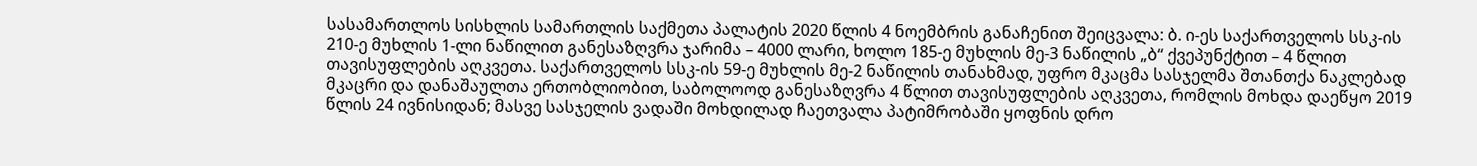სასამართლოს სისხლის სამართლის საქმეთა პალატის 2020 წლის 4 ნოემბრის განაჩენით შეიცვალა: ბ. ი-ეს საქართველოს სსკ-ის 210-ე მუხლის 1-ლი ნაწილით განესაზღვრა ჯარიმა – 4000 ლარი, ხოლო 185-ე მუხლის მე-3 ნაწილის „ბ“ ქვეპუნქტით – 4 წლით თავისუფლების აღკვეთა. საქართველოს სსკ-ის 59-ე მუხლის მე-2 ნაწილის თანახმად, უფრო მკაცმა სასჯელმა შთანთქა ნაკლებად მკაცრი და დანაშაულთა ერთობლიობით, საბოლოოდ განესაზღვრა 4 წლით თავისუფლების აღკვეთა, რომლის მოხდა დაეწყო 2019 წლის 24 ივნისიდან; მასვე სასჯელის ვადაში მოხდილად ჩაეთვალა პატიმრობაში ყოფნის დრო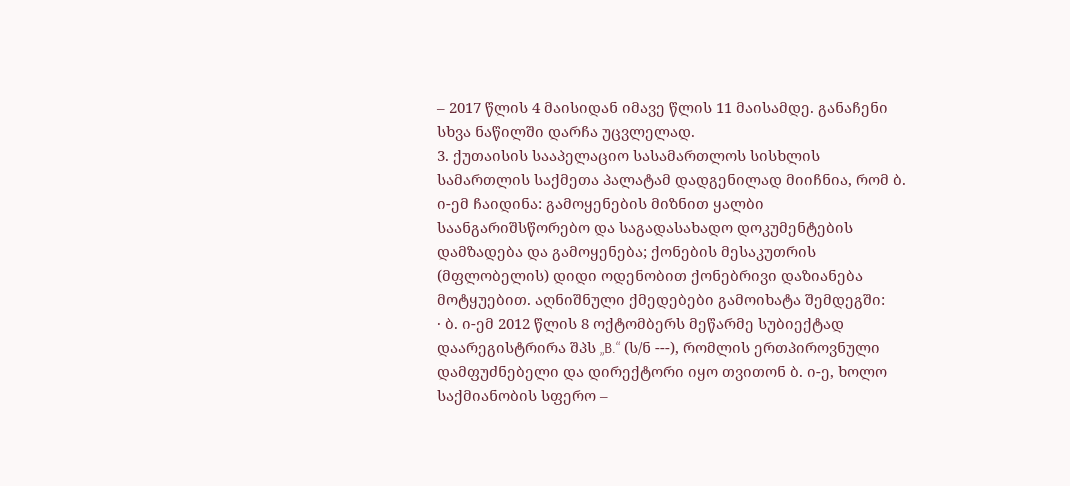– 2017 წლის 4 მაისიდან იმავე წლის 11 მაისამდე. განაჩენი სხვა ნაწილში დარჩა უცვლელად.
3. ქუთაისის სააპელაციო სასამართლოს სისხლის სამართლის საქმეთა პალატამ დადგენილად მიიჩნია, რომ ბ. ი-ემ ჩაიდინა: გამოყენების მიზნით ყალბი საანგარიშსწორებო და საგადასახადო დოკუმენტების დამზადება და გამოყენება; ქონების მესაკუთრის (მფლობელის) დიდი ოდენობით ქონებრივი დაზიანება მოტყუებით. აღნიშნული ქმედებები გამოიხატა შემდეგში:
· ბ. ი-ემ 2012 წლის 8 ოქტომბერს მეწარმე სუბიექტად დაარეგისტრირა შპს „B.“ (ს/ნ ---), რომლის ერთპიროვნული დამფუძნებელი და დირექტორი იყო თვითონ ბ. ი-ე, ხოლო საქმიანობის სფერო –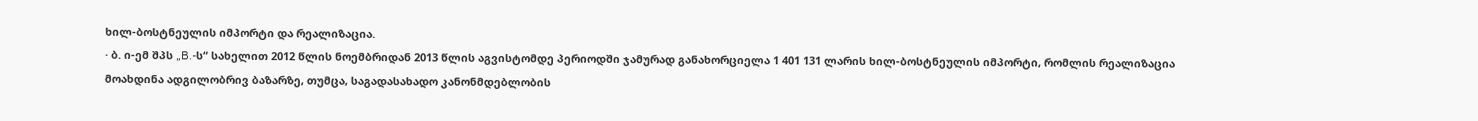ხილ-ბოსტნეულის იმპორტი და რეალიზაცია.
· ბ. ი-ემ შპს „B.-ს“ სახელით 2012 წლის ნოემბრიდან 2013 წლის აგვისტომდე პერიოდში ჯამურად განახორციელა 1 401 131 ლარის ხილ-ბოსტნეულის იმპორტი, რომლის რეალიზაცია მოახდინა ადგილობრივ ბაზარზე, თუმცა, საგადასახადო კანონმდებლობის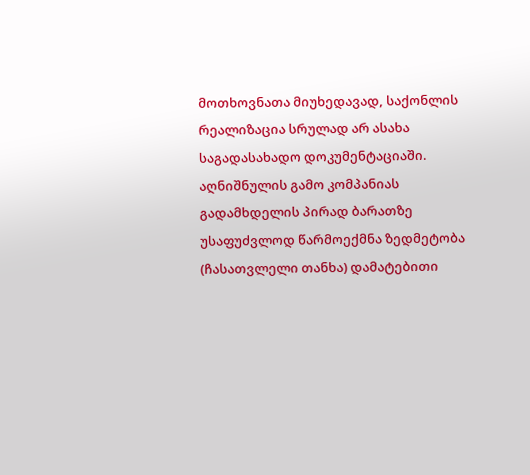მოთხოვნათა მიუხედავად, საქონლის რეალიზაცია სრულად არ ასახა საგადასახადო დოკუმენტაციაში. აღნიშნულის გამო კომპანიას გადამხდელის პირად ბარათზე უსაფუძვლოდ წარმოექმნა ზედმეტობა (ჩასათვლელი თანხა) დამატებითი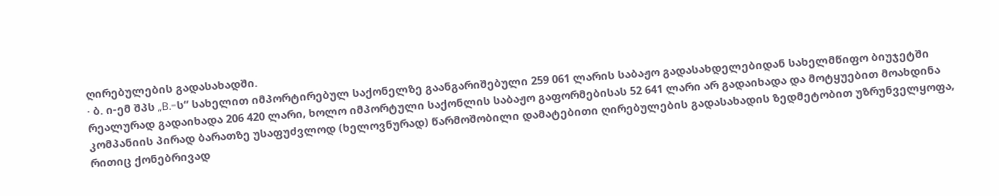ღირებულების გადასახადში.
· ბ. ი-ემ შპს „B.-ს“ სახელით იმპორტირებულ საქონელზე გაანგარიშებული 259 061 ლარის საბაჟო გადასახდელებიდან სახელმწიფო ბიუჯეტში რეალურად გადაიხადა 206 420 ლარი, ხოლო იმპორტული საქონლის საბაჟო გაფორმებისას 52 641 ლარი არ გადაიხადა და მოტყუებით მოახდინა კომპანიის პირად ბარათზე უსაფუძვლოდ (ხელოვნურად) წარმოშობილი დამატებითი ღირებულების გადასახადის ზედმეტობით უზრუნველყოფა, რითიც ქონებრივად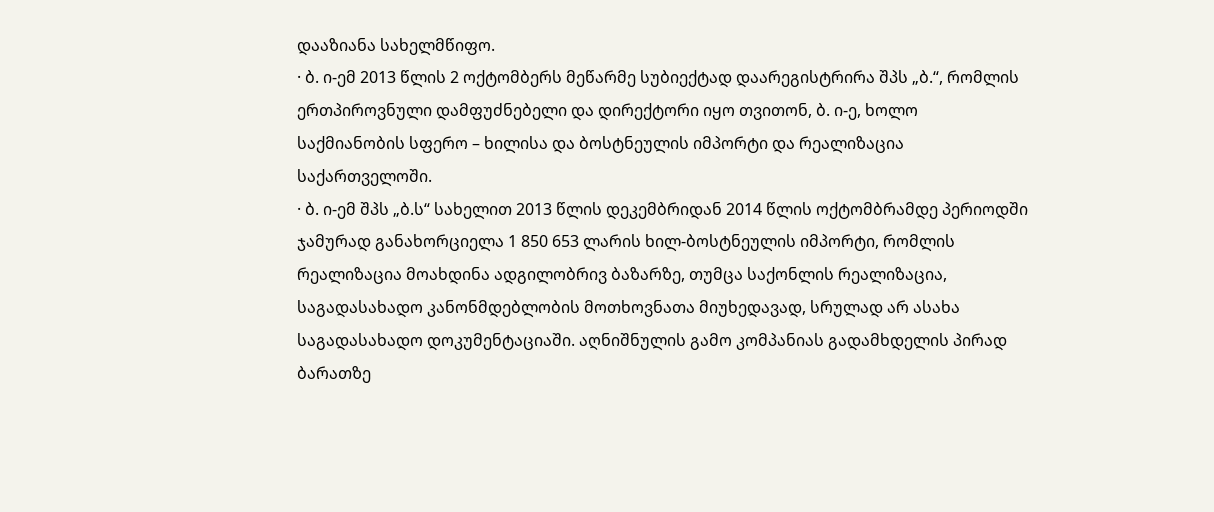დააზიანა სახელმწიფო.
· ბ. ი-ემ 2013 წლის 2 ოქტომბერს მეწარმე სუბიექტად დაარეგისტრირა შპს „ბ.“, რომლის ერთპიროვნული დამფუძნებელი და დირექტორი იყო თვითონ, ბ. ი-ე, ხოლო საქმიანობის სფერო – ხილისა და ბოსტნეულის იმპორტი და რეალიზაცია საქართველოში.
· ბ. ი-ემ შპს „ბ.ს“ სახელით 2013 წლის დეკემბრიდან 2014 წლის ოქტომბრამდე პერიოდში ჯამურად განახორციელა 1 850 653 ლარის ხილ-ბოსტნეულის იმპორტი, რომლის რეალიზაცია მოახდინა ადგილობრივ ბაზარზე, თუმცა საქონლის რეალიზაცია, საგადასახადო კანონმდებლობის მოთხოვნათა მიუხედავად, სრულად არ ასახა საგადასახადო დოკუმენტაციაში. აღნიშნულის გამო კომპანიას გადამხდელის პირად ბარათზე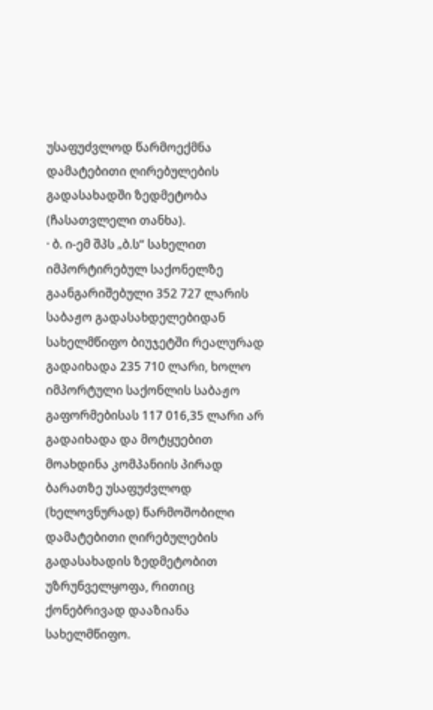უსაფუძვლოდ წარმოექმნა დამატებითი ღირებულების გადასახადში ზედმეტობა (ჩასათვლელი თანხა).
· ბ. ი-ემ შპს „ბ.ს“ სახელით იმპორტირებულ საქონელზე გაანგარიშებული 352 727 ლარის საბაჟო გადასახდელებიდან სახელმწიფო ბიუჯეტში რეალურად გადაიხადა 235 710 ლარი, ხოლო იმპორტული საქონლის საბაჟო გაფორმებისას 117 016,35 ლარი არ გადაიხადა და მოტყუებით მოახდინა კომპანიის პირად ბარათზე უსაფუძვლოდ (ხელოვნურად) წარმოშობილი დამატებითი ღირებულების გადასახადის ზედმეტობით უზრუნველყოფა, რითიც ქონებრივად დააზიანა სახელმწიფო.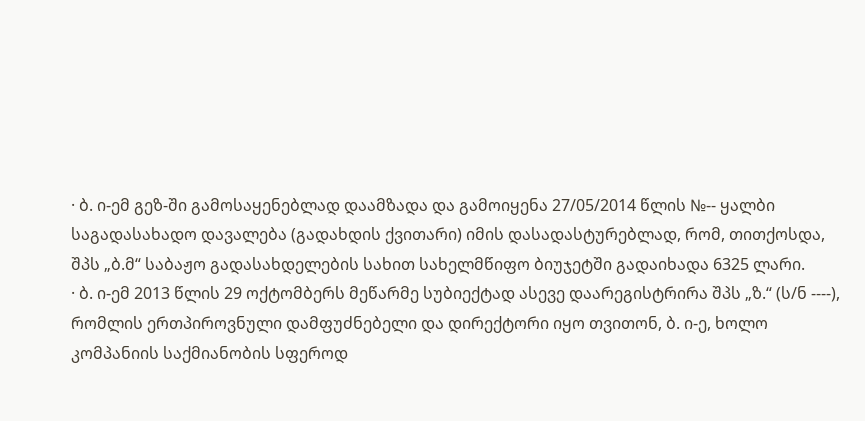· ბ. ი-ემ გეზ-ში გამოსაყენებლად დაამზადა და გამოიყენა 27/05/2014 წლის №-- ყალბი საგადასახადო დავალება (გადახდის ქვითარი) იმის დასადასტურებლად, რომ, თითქოსდა, შპს „ბ.მ“ საბაჟო გადასახდელების სახით სახელმწიფო ბიუჯეტში გადაიხადა 6325 ლარი.
· ბ. ი-ემ 2013 წლის 29 ოქტომბერს მეწარმე სუბიექტად ასევე დაარეგისტრირა შპს „ზ.“ (ს/ნ ----), რომლის ერთპიროვნული დამფუძნებელი და დირექტორი იყო თვითონ, ბ. ი-ე, ხოლო კომპანიის საქმიანობის სფეროდ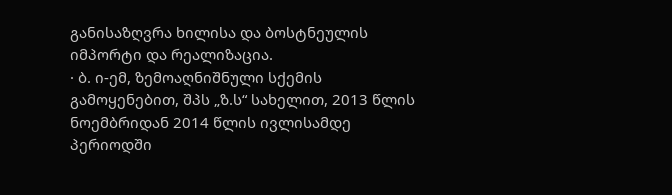განისაზღვრა ხილისა და ბოსტნეულის იმპორტი და რეალიზაცია.
· ბ. ი-ემ, ზემოაღნიშნული სქემის გამოყენებით, შპს „ზ.ს“ სახელით, 2013 წლის ნოემბრიდან 2014 წლის ივლისამდე პერიოდში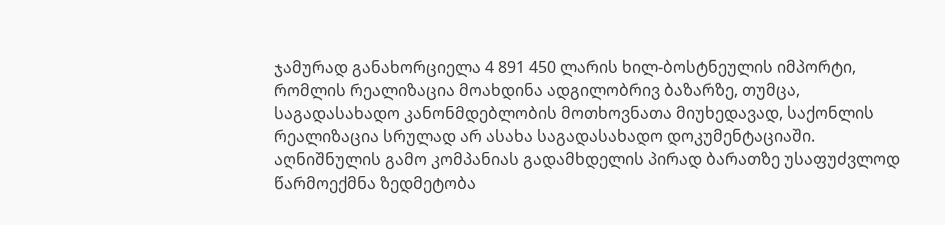ჯამურად განახორციელა 4 891 450 ლარის ხილ-ბოსტნეულის იმპორტი, რომლის რეალიზაცია მოახდინა ადგილობრივ ბაზარზე, თუმცა, საგადასახადო კანონმდებლობის მოთხოვნათა მიუხედავად, საქონლის რეალიზაცია სრულად არ ასახა საგადასახადო დოკუმენტაციაში. აღნიშნულის გამო კომპანიას გადამხდელის პირად ბარათზე უსაფუძვლოდ წარმოექმნა ზედმეტობა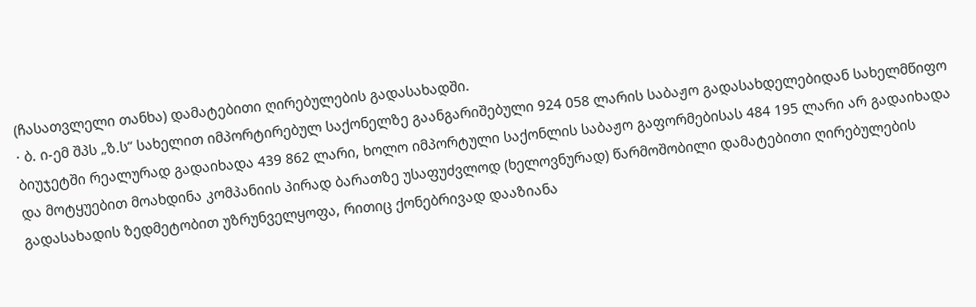(ჩასათვლელი თანხა) დამატებითი ღირებულების გადასახადში.
· ბ. ი-ემ შპს „ზ.ს“ სახელით იმპორტირებულ საქონელზე გაანგარიშებული 924 058 ლარის საბაჟო გადასახდელებიდან სახელმწიფო ბიუჯეტში რეალურად გადაიხადა 439 862 ლარი, ხოლო იმპორტული საქონლის საბაჟო გაფორმებისას 484 195 ლარი არ გადაიხადა და მოტყუებით მოახდინა კომპანიის პირად ბარათზე უსაფუძვლოდ (ხელოვნურად) წარმოშობილი დამატებითი ღირებულების გადასახადის ზედმეტობით უზრუნველყოფა, რითიც ქონებრივად დააზიანა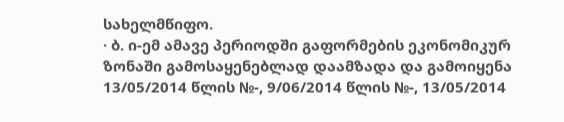სახელმწიფო.
· ბ. ი-ემ ამავე პერიოდში გაფორმების ეკონომიკურ ზონაში გამოსაყენებლად დაამზადა და გამოიყენა 13/05/2014 წლის №-, 9/06/2014 წლის №-, 13/05/2014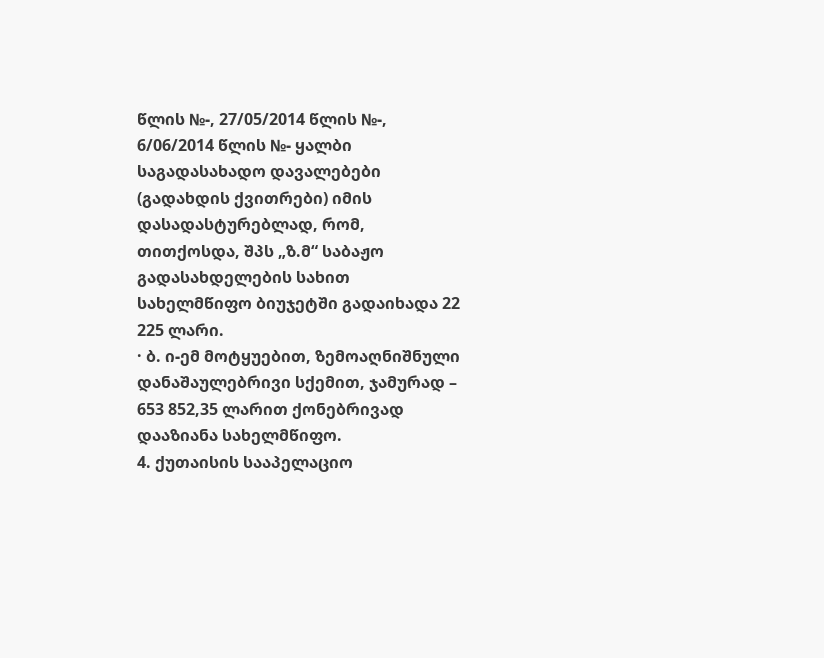წლის №-, 27/05/2014 წლის №-, 6/06/2014 წლის №- ყალბი საგადასახადო დავალებები (გადახდის ქვითრები) იმის დასადასტურებლად, რომ, თითქოსდა, შპს „ზ.მ“ საბაჟო გადასახდელების სახით სახელმწიფო ბიუჯეტში გადაიხადა 22 225 ლარი.
· ბ. ი-ემ მოტყუებით, ზემოაღნიშნული დანაშაულებრივი სქემით, ჯამურად – 653 852,35 ლარით ქონებრივად დააზიანა სახელმწიფო.
4. ქუთაისის სააპელაციო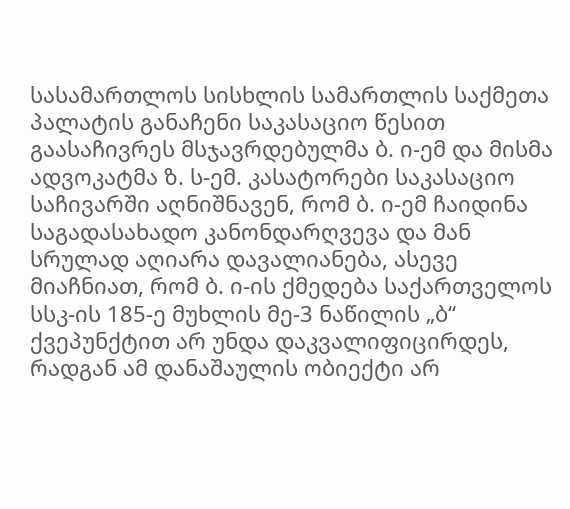სასამართლოს სისხლის სამართლის საქმეთა პალატის განაჩენი საკასაციო წესით გაასაჩივრეს მსჯავრდებულმა ბ. ი-ემ და მისმა ადვოკატმა ზ. ს-ემ. კასატორები საკასაციო საჩივარში აღნიშნავენ, რომ ბ. ი-ემ ჩაიდინა საგადასახადო კანონდარღვევა და მან სრულად აღიარა დავალიანება, ასევე მიაჩნიათ, რომ ბ. ი-ის ქმედება საქართველოს სსკ-ის 185-ე მუხლის მე-3 ნაწილის „ბ“ ქვეპუნქტით არ უნდა დაკვალიფიცირდეს, რადგან ამ დანაშაულის ობიექტი არ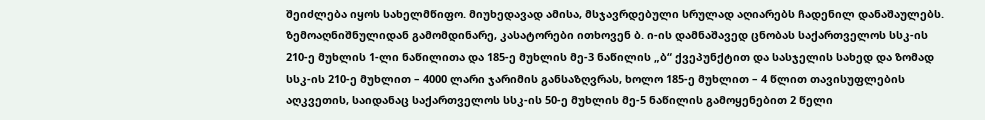შეიძლება იყოს სახელმწიფო. მიუხედავად ამისა, მსჯავრდებული სრულად აღიარებს ჩადენილ დანაშაულებს. ზემოაღნიშნულიდან გამომდინარე, კასატორები ითხოვენ ბ. ი-ის დამნაშავედ ცნობას საქართველოს სსკ-ის 210-ე მუხლის 1-ლი ნაწილითა და 185-ე მუხლის მე-3 ნაწილის „ბ“ ქვეპუნქტით და სასჯელის სახედ და ზომად სსკ-ის 210-ე მუხლით – 4000 ლარი ჯარიმის განსაზღვრას, ხოლო 185-ე მუხლით – 4 წლით თავისუფლების აღკვეთის, საიდანაც საქართველოს სსკ-ის 50-ე მუხლის მე-5 ნაწილის გამოყენებით 2 წელი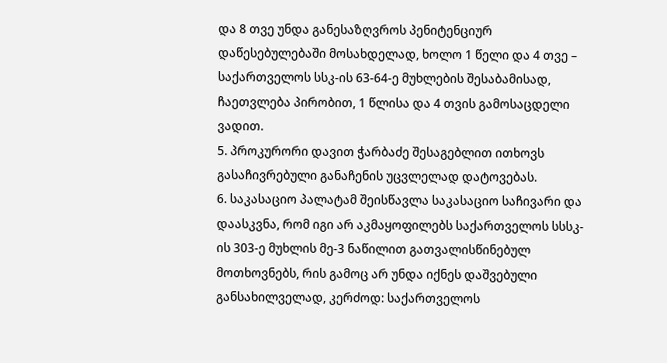და 8 თვე უნდა განესაზღვროს პენიტენციურ დაწესებულებაში მოსახდელად, ხოლო 1 წელი და 4 თვე – საქართველოს სსკ-ის 63-64-ე მუხლების შესაბამისად, ჩაეთვლება პირობით, 1 წლისა და 4 თვის გამოსაცდელი ვადით.
5. პროკურორი დავით ჭარბაძე შესაგებლით ითხოვს გასაჩივრებული განაჩენის უცვლელად დატოვებას.
6. საკასაციო პალატამ შეისწავლა საკასაციო საჩივარი და დაასკვნა, რომ იგი არ აკმაყოფილებს საქართველოს სსსკ-ის 303-ე მუხლის მე-3 ნაწილით გათვალისწინებულ მოთხოვნებს, რის გამოც არ უნდა იქნეს დაშვებული განსახილველად, კერძოდ: საქართველოს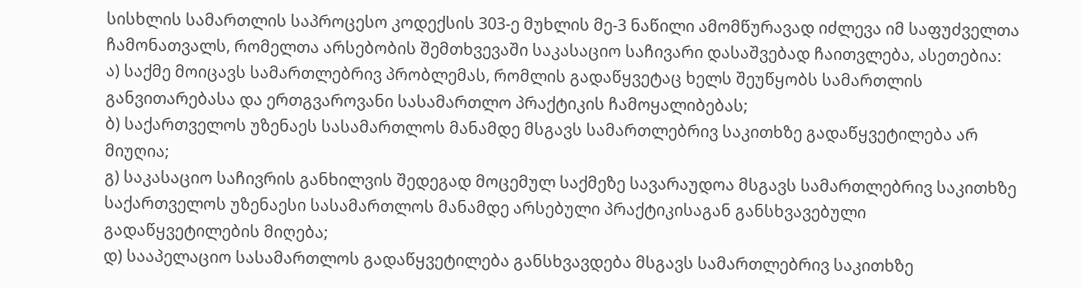სისხლის სამართლის საპროცესო კოდექსის 303-ე მუხლის მე-3 ნაწილი ამომწურავად იძლევა იმ საფუძველთა ჩამონათვალს, რომელთა არსებობის შემთხვევაში საკასაციო საჩივარი დასაშვებად ჩაითვლება, ასეთებია:
ა) საქმე მოიცავს სამართლებრივ პრობლემას, რომლის გადაწყვეტაც ხელს შეუწყობს სამართლის განვითარებასა და ერთგვაროვანი სასამართლო პრაქტიკის ჩამოყალიბებას;
ბ) საქართველოს უზენაეს სასამართლოს მანამდე მსგავს სამართლებრივ საკითხზე გადაწყვეტილება არ მიუღია;
გ) საკასაციო საჩივრის განხილვის შედეგად მოცემულ საქმეზე სავარაუდოა მსგავს სამართლებრივ საკითხზე საქართველოს უზენაესი სასამართლოს მანამდე არსებული პრაქტიკისაგან განსხვავებული გადაწყვეტილების მიღება;
დ) სააპელაციო სასამართლოს გადაწყვეტილება განსხვავდება მსგავს სამართლებრივ საკითხზე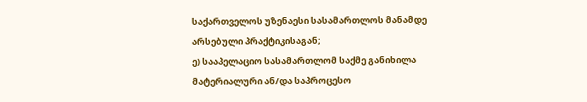საქართველოს უზენაესი სასამართლოს მანამდე არსებული პრაქტიკისაგან;
ე) სააპელაციო სასამართლომ საქმე განიხილა მატერიალური ან/და საპროცესო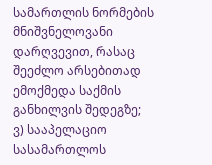სამართლის ნორმების მნიშვნელოვანი დარღვევით, რასაც შეეძლო არსებითად ემოქმედა საქმის განხილვის შედეგზე;
ვ) სააპელაციო სასამართლოს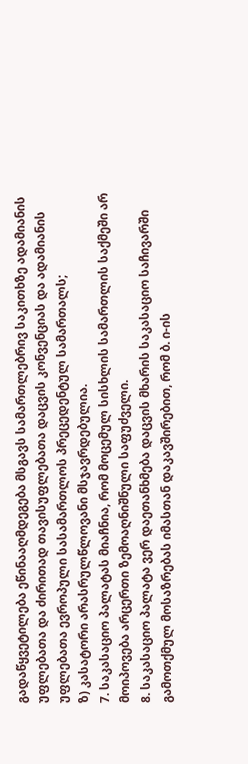გადაწყვეტილება ეწინააღმდეგება მსგავს სამართლებრივ საკითხზე ადამიანის უფლებათა და ძირითად თავისუფლებათა დაცვის კონვენციას და ადამიანის უფლებათა ევროპული სასამართლოს პრეცედენტულ სამართალს;
ზ) კასატორი არასრულწლოვანი მსჯავრდებულია.
7. საკასაციო პალატას მიაჩნია, რომ მოცემულ სისხლის სამართლის საქმეში არ მოიპოვება არცერთი ზემოაღნიშნული საფუძველი.
8. საკასაციო პალატა ვერ დაეთანხმება დაცვის მხარის საკასაციო საჩივარში გამოთქმულ მოსაზრებას იმასთან დაკავშირებით, რომ ბ. ი-ის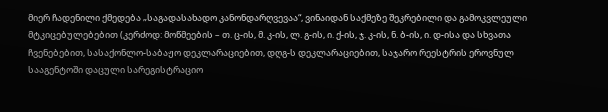მიერ ჩადენილი ქმედება „საგადასახადო კანონდარღვევაა“, ვინაიდან საქმეზე შეკრებილი და გამოკვლეული მტკიცებულებებით (კერძოდ: მოწმეების – თ. ც-ის, მ. კ-ის, ლ. გ-ის, ი. ქ-ის, ჯ. კ-ის, ნ. ბ-ის, ი. დ-ისა და სხვათა ჩვენებებით, სასაქონლო-საბაჟო დეკლარაციებით, დღგ-ს დეკლარაციებით, საჯარო რეესტრის ეროვნულ სააგენტოში დაცული სარეგისტრაციო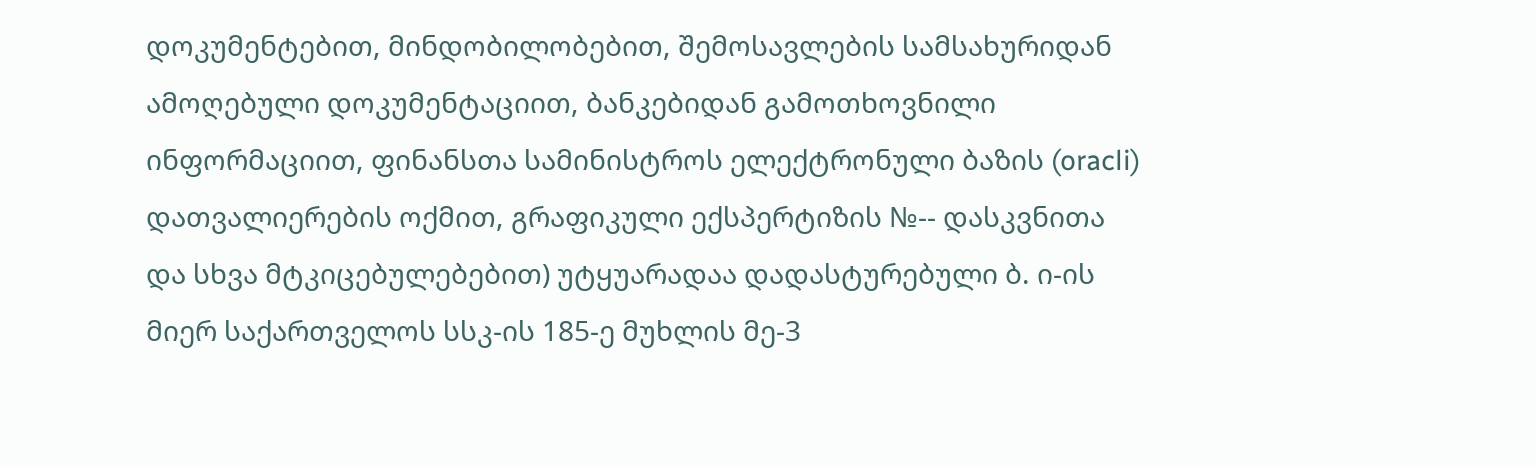დოკუმენტებით, მინდობილობებით, შემოსავლების სამსახურიდან ამოღებული დოკუმენტაციით, ბანკებიდან გამოთხოვნილი ინფორმაციით, ფინანსთა სამინისტროს ელექტრონული ბაზის (oracli) დათვალიერების ოქმით, გრაფიკული ექსპერტიზის №-- დასკვნითა და სხვა მტკიცებულებებით) უტყუარადაა დადასტურებული ბ. ი-ის მიერ საქართველოს სსკ-ის 185-ე მუხლის მე-3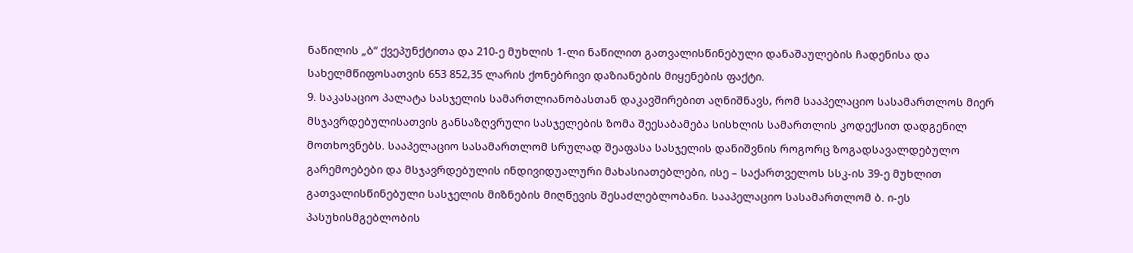ნაწილის „ბ“ ქვეპუნქტითა და 210-ე მუხლის 1-ლი ნაწილით გათვალისწინებული დანაშაულების ჩადენისა და სახელმწიფოსათვის 653 852,35 ლარის ქონებრივი დაზიანების მიყენების ფაქტი.
9. საკასაციო პალატა სასჯელის სამართლიანობასთან დაკავშირებით აღნიშნავს, რომ სააპელაციო სასამართლოს მიერ მსჯავრდებულისათვის განსაზღვრული სასჯელების ზომა შეესაბამება სისხლის სამართლის კოდექსით დადგენილ მოთხოვნებს. სააპელაციო სასამართლომ სრულად შეაფასა სასჯელის დანიშვნის როგორც ზოგადსავალდებულო გარემოებები და მსჯავრდებულის ინდივიდუალური მახასიათებლები, ისე – საქართველოს სსკ-ის 39-ე მუხლით გათვალისწინებული სასჯელის მიზნების მიღწევის შესაძლებლობანი. სააპელაციო სასამართლომ ბ. ი-ეს პასუხისმგებლობის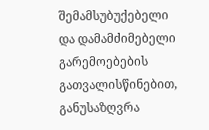შემამსუბუქებელი და დამამძიმებელი გარემოებების გათვალისწინებით, განუსაზღვრა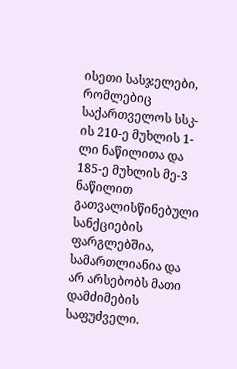ისეთი სასჯელები, რომლებიც საქართველოს სსკ-ის 210-ე მუხლის 1-ლი ნაწილითა და 185-ე მუხლის მე-3 ნაწილით გათვალისწინებული სანქციების ფარგლებშია, სამართლიანია და არ არსებობს მათი დამძიმების საფუძველი.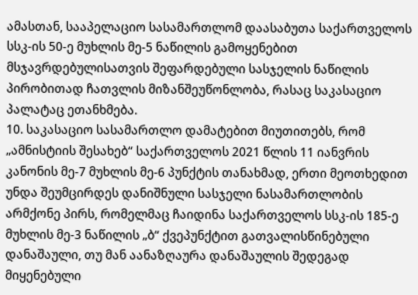ამასთან, სააპელაციო სასამართლომ დაასაბუთა საქართველოს სსკ-ის 50-ე მუხლის მე-5 ნაწილის გამოყენებით მსჯავრდებულისათვის შეფარდებული სასჯელის ნაწილის პირობითად ჩათვლის მიზანშეუწონლობა, რასაც საკასაციო პალატაც ეთანხმება.
10. საკასაციო სასამართლო დამატებით მიუთითებს, რომ „ამნისტიის შესახებ“ საქართველოს 2021 წლის 11 იანვრის კანონის მე-7 მუხლის მე-6 პუნქტის თანახმად, ერთი მეოთხედით უნდა შეუმცირდეს დანიშნული სასჯელი ნასამართლობის არმქონე პირს, რომელმაც ჩაიდინა საქართველოს სსკ-ის 185-ე მუხლის მე-3 ნაწილის „ბ“ ქვეპუნქტით გათვალისწინებული დანაშაული, თუ მან აანაზღაურა დანაშაულის შედეგად მიყენებული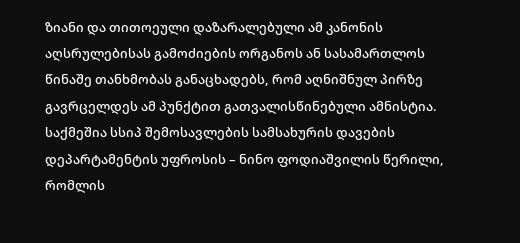ზიანი და თითოეული დაზარალებული ამ კანონის აღსრულებისას გამოძიების ორგანოს ან სასამართლოს წინაშე თანხმობას განაცხადებს, რომ აღნიშნულ პირზე გავრცელდეს ამ პუნქტით გათვალისწინებული ამნისტია. საქმეშია სსიპ შემოსავლების სამსახურის დავების დეპარტამენტის უფროსის – ნინო ფოდიაშვილის წერილი, რომლის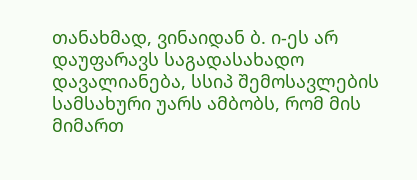თანახმად, ვინაიდან ბ. ი-ეს არ დაუფარავს საგადასახადო დავალიანება, სსიპ შემოსავლების სამსახური უარს ამბობს, რომ მის მიმართ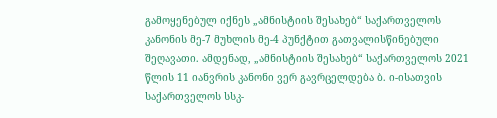გამოყენებულ იქნეს „ამნისტიის შესახებ“ საქართველოს კანონის მე-7 მუხლის მე-4 პუნქტით გათვალისწინებული შეღავათი. ამდენად, „ამნისტიის შესახებ“ საქართველოს 2021 წლის 11 იანვრის კანონი ვერ გავრცელდება ბ. ი-ისათვის საქართველოს სსკ-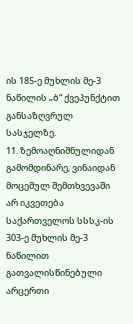ის 185-ე მუხლის მე-3 ნაწილის „ბ“ ქვეპუნქტით განსაზღვრულ სასჯელზე.
11. ზემოაღნიშნულიდან გამომდინარე, ვინაიდან მოცემულ შემთხვევაში არ იკვეთება საქართველოს სსსკ-ის 303-ე მუხლის მე-3 ნაწილით გათვალისწინებული არცერთი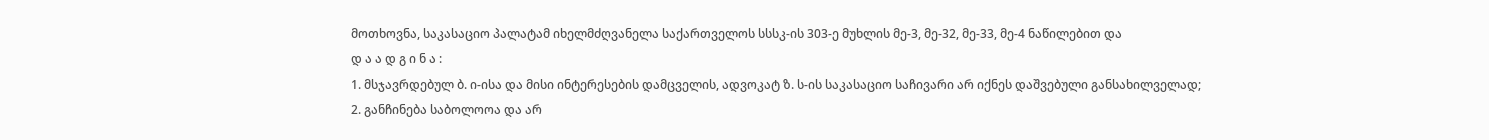მოთხოვნა, საკასაციო პალატამ იხელმძღვანელა საქართველოს სსსკ-ის 303-ე მუხლის მე-3, მე-32, მე-33, მე-4 ნაწილებით და
დ ა ა დ გ ი ნ ა :
1. მსჯავრდებულ ბ. ი-ისა და მისი ინტერესების დამცველის, ადვოკატ ზ. ს-ის საკასაციო საჩივარი არ იქნეს დაშვებული განსახილველად;
2. განჩინება საბოლოოა და არ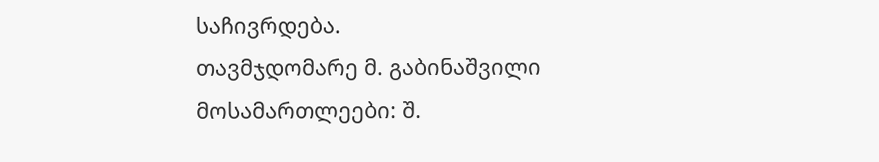საჩივრდება.
თავმჯდომარე მ. გაბინაშვილი
მოსამართლეები: შ.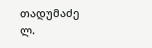თადუმაძე
ლ.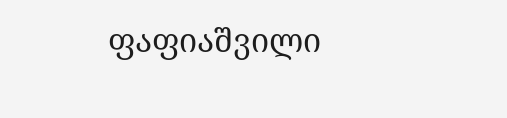ფაფიაშვილი